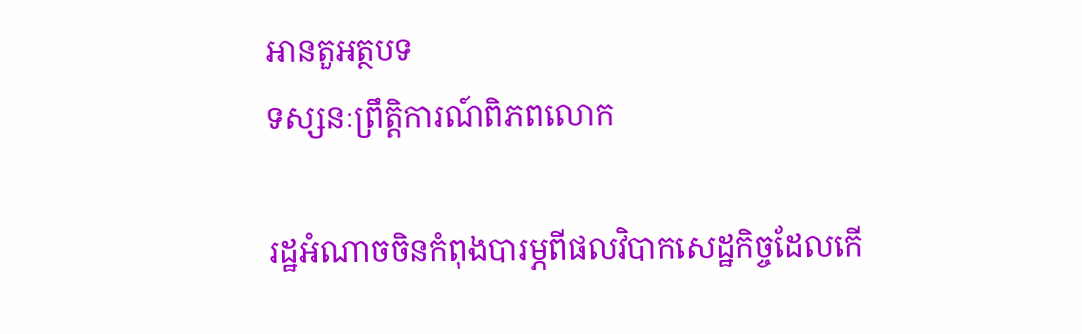អានតួអត្ថបទ
ទស្សនៈព្រឹត្តិការណ៍ពិភពលោក

រដ្ឋអំណាចចិនកំពុងបារម្ភពីផលវិបាកសេដ្ឋកិច្ចដែលកើ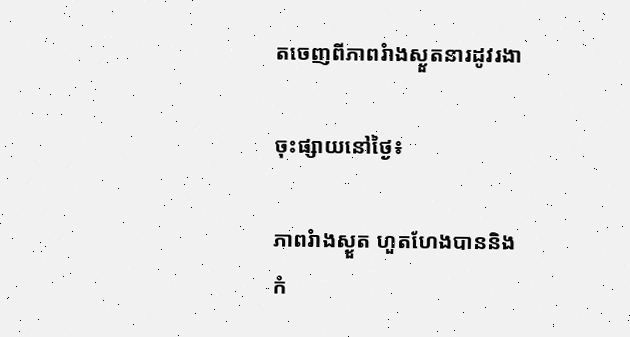តចេញពីភាពរំាងស្ងួតនារដូវរងា

ចុះផ្សាយនៅថ្ងៃ៖

ភាពរំាងស្ងួត ហួតហែងបាននិងកំ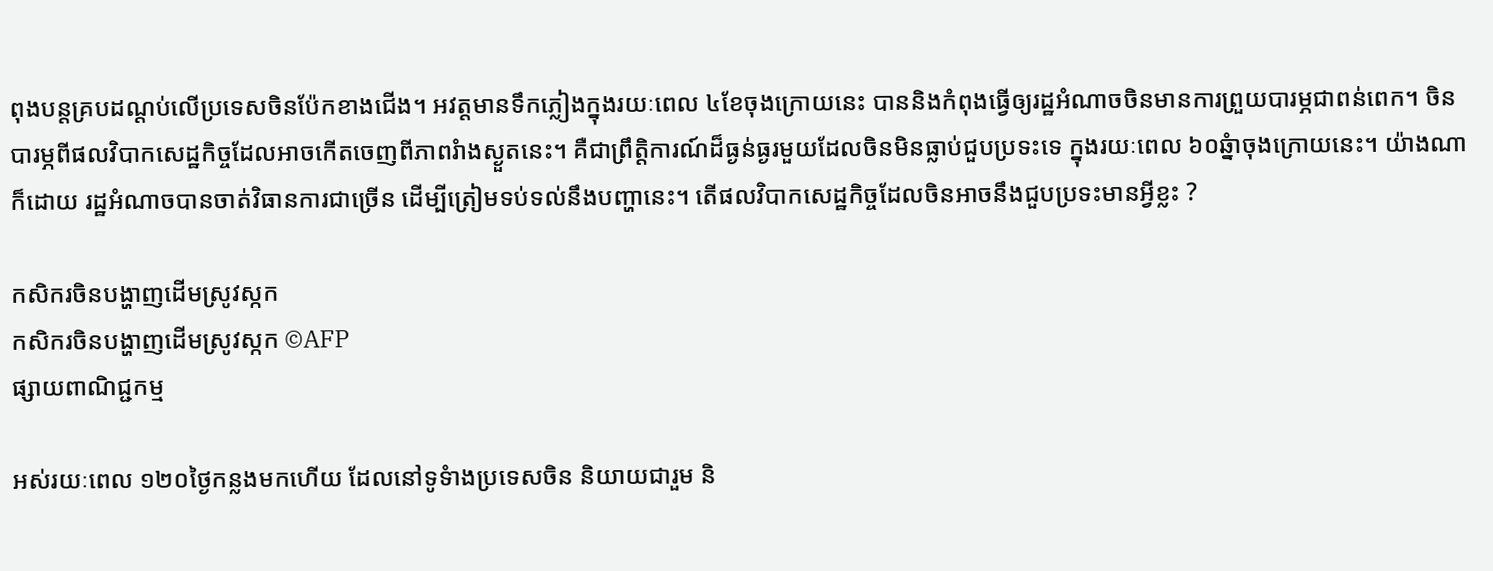ពុងបន្តគ្របដណ្តប់លើប្រទេសចិនប៉ែកខាងជើង។ អវត្តមានទឹកភ្លៀងក្នុងរយៈពេល ៤ខែចុងក្រោយនេះ បាននិងកំពុងធ្វើឲ្យរដ្ឋអំណាចចិនមានការព្រួយបារម្ភជាពន់ពេក។ ចិនបារម្ភពីផលវិបាកសេដ្ឋកិច្ចដែលអាចកើតចេញពីភាពរំាងស្ងួតនេះ។ គឺជាព្រឹត្តិការណ៍ដ៏ធ្ងន់ធ្ងរមួយដែលចិនមិនធ្លាប់ជួបប្រទះទេ ក្នុងរយៈពេល ៦០ឆ្នំាចុងក្រោយនេះ។ យ៉ាងណាក៏ដោយ រដ្ឋអំណាចបានចាត់វិធានការជាច្រើន ដើម្បីត្រៀមទប់ទល់នឹងបញ្ហានេះ។ តើផលវិបាកសេដ្ឋកិច្ចដែលចិនអាចនឹងជួបប្រទះមានអ្វីខ្លះ ?

កសិករចិនបង្ហាញដើមស្រូវស្កក
កសិករចិនបង្ហាញដើមស្រូវស្កក ©AFP
ផ្សាយពាណិជ្ជកម្ម

អស់រយៈពេល ១២០ថ្ងៃកន្លងមកហើយ ដែលនៅទូទំាងប្រទេសចិន និយាយជារួម និ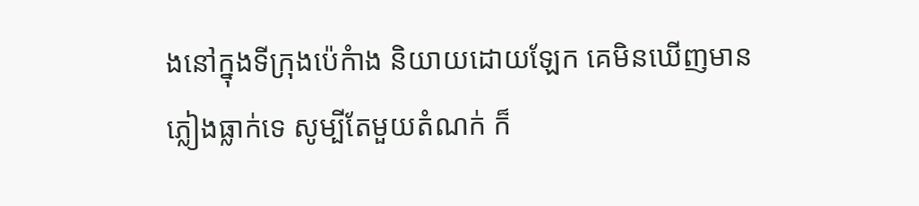ងនៅក្នុងទីក្រុងប៉េកំាង និយាយដោយឡែក គេមិនឃើញមានភ្លៀងធ្លាក់ទេ សូម្បីតែមួយតំណក់ ក៏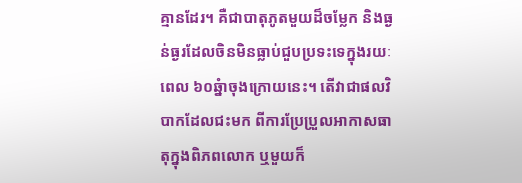គ្មានដែរ។ គឺជាបាតុភូតមួយដ៏ចម្លែក និងធ្ងន់ធ្ងរដែលចិនមិនធ្លាប់ជួបប្រទះទេក្នុងរយៈពេល ៦០ឆ្នំាចុងក្រោយនេះ។ តើវាជាផលវិបាកដែលជះមក ពីការប្រែប្រួលអាកាសធាតុក្នុងពិភពលោក ឬមួយក៏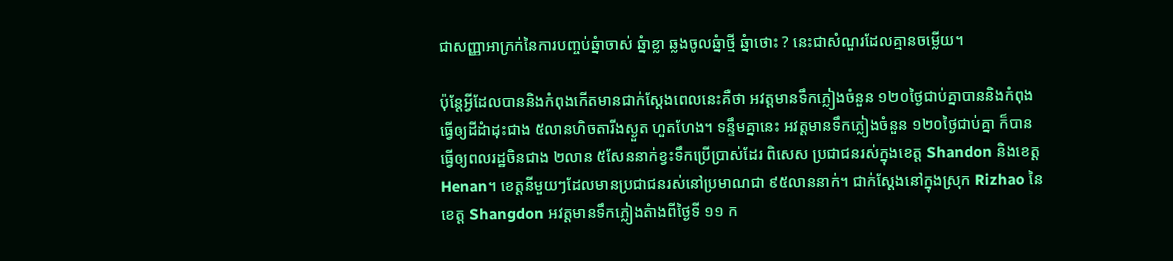ជាសញ្ញាអាក្រក់នៃការបញ្ចប់ឆ្នំាចាស់ ឆ្នំាខ្លា ឆ្លងចូលឆ្នំាថ្មី ឆ្នំាថោះ ? នេះជាសំណួរដែលគ្មានចម្លើយ។

ប៉ុន្តែអ្វីដែលបាននិងកំពុងកើតមានជាក់ស្តែងពេលនេះគឺថា អវត្តមានទឹកភ្លៀងចំនួន ១២០ថ្ងៃជាប់គ្នាបាននិងកំពុងធ្វើឲ្យដីដំាដុះជាង ៥លានហិចតារីងស្ងួត ហួតហែង។ ទន្ទឹមគ្នានេះ អវត្តមានទឹកភ្លៀងចំនួន ១២០ថ្ងៃជាប់គ្នា ក៏បានធ្វើឲ្យពលរដ្ឋចិនជាង ២លាន ៥សែននាក់ខ្វះទឹកប្រើប្រាស់ដែរ ពិសេស ប្រជាជនរស់ក្នុងខេត្ត Shandon និងខេត្ត Henan។ ខេត្តនីមួយៗដែលមានប្រជាជនរស់នៅប្រមាណជា ៩៥លាននាក់។ ជាក់ស្តែងនៅក្នុងស្រុក Rizhao នៃខេត្ត Shangdon អវត្តមានទឹកភ្លៀងតំាងពីថ្ងៃទី ១១ ក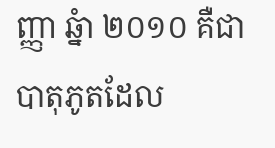ញ្ញា ឆ្នំា ២០១០ គឺជាបាតុភូតដែល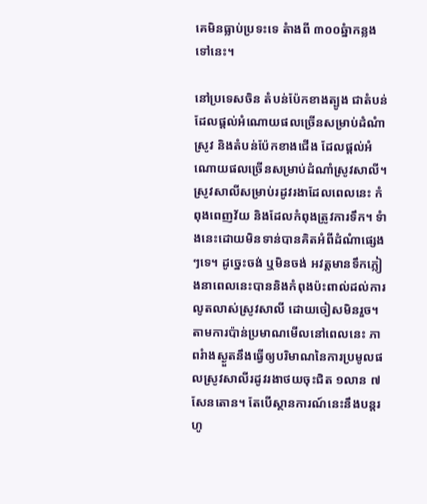គេមិនធ្លាប់ប្រទះទេ តំាងពី ៣០០ឆ្នំាកន្លងទៅនេះ។

នៅប្រទេសចិន តំបន់ប៉ែកខាងត្បូង ជាតំបន់ដែលផ្តល់អំណោយផលច្រើនសម្រាប់ដំណំាស្រូវ និងតំបន់ប៉ែកខាងជើង ដែលផ្តល់អំណោយផលច្រើនសម្រាប់ដំណាំស្រូវសាលី។ ស្រូវសាលីសម្រាប់រដូវរងាដែលពេលនេះ កំពុងពេញវ័យ និងដែលកំពុងត្រូវការទឹក។ ទំាងនេះដោយមិនទាន់បានគិតអំពីដំណំាផ្សេងៗទេ។ ដូច្នេះចង់ ឬមិនចង់ អវត្តមានទឹកភ្លៀងនាពេលនេះបាននិងកំពុងប៉ះពាល់ដល់ការលូតលាស់ស្រូវសាលី ដោយចៀសមិនរួច។ តាមការប៉ាន់ប្រមាណមើលនៅពេលនេះ ភាពរំាងស្ងួតនឹងធ្វើឲ្យបរិមាណនៃការប្រមូលផលស្រូវសាលីរដូវរងាថយចុះជិត ១លាន ៧សែនតោន។ តែបើស្ថានការណ៍នេះនឹងបន្តរហូ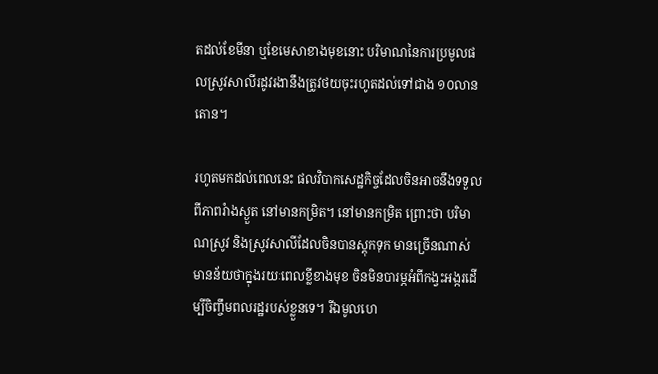តដល់ខែមីនា ឬខែមេសាខាងមុខនោះ បរិមាណនៃការប្រមូលផលស្រូវសាលីរដូវរងានឹងត្រូវថយចុះរហូតដល់ទៅជាង ១០លានតោន។

រហូតមកដល់ពេលនេះ ផលវិបាកសេដ្ឋកិច្ចដែលចិនអាចនឹងទទួលពីភាពរំាងស្ងួត នៅមានកម្រិត។ នៅមានកម្រិត ព្រោះថា បរិមាណស្រូវ និងស្រូវសាលីដែលចិនបានស្តុកទុក មានច្រើនណាស់ មានន័យថាក្នុងរយៈពេលខ្លីខាងមុខ ចិនមិនបារម្ភអំពីកង្វះអង្ករដើម្បីចិញ្ចឹមពលរដ្ឋរបស់ខ្លួនទេ។ រីឯមូលហេ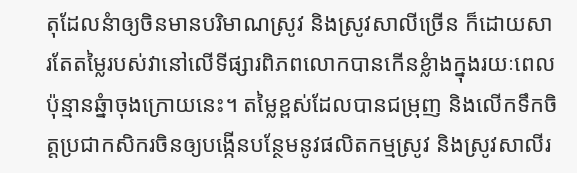តុដែលនំាឲ្យចិនមានបរិមាណស្រូវ និងស្រូវសាលីច្រើន ក៏ដោយសារតែតម្លៃរបស់វានៅលើទីផ្សារពិភពលោកបានកើនខ្លំាងក្នុងរយៈពេលប៉ុន្មានឆ្នំាចុងក្រោយនេះ។ តម្លៃខ្ពស់ដែលបានជម្រុញ និងលើកទឹកចិត្តប្រជាកសិករចិនឲ្យបង្កើនបន្ថែមនូវផលិតកម្មស្រូវ និងស្រូវសាលីរ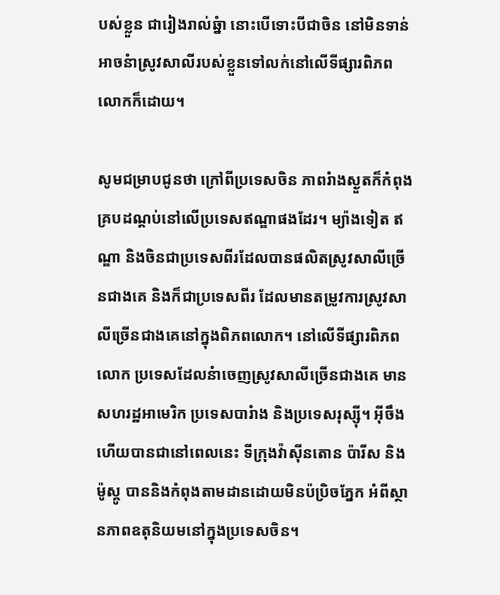បស់ខ្លួន ជារៀងរាល់ឆ្នំា នោះបើទោះបីជាចិន នៅមិនទាន់អាចនំាស្រូវសាលីរបស់ខ្លួនទៅលក់នៅលើទីផ្សារពិភពលោកក៏ដោយ។

សូមជម្រាបជូនថា ក្រៅពីប្រទេសចិន ភាពរំាងស្ងួតក៏កំពុងគ្របដណ្តប់នៅលើប្រទេសឥណ្ឌាផងដែរ។ ម្យ៉ាងទៀត ឥណ្ឌា និងចិនជាប្រទេសពីរដែលបានផលិតស្រូវសាលីច្រើនជាងគេ និងក៏ជាប្រទេសពីរ ដែលមានតម្រូវការស្រូវសាលីច្រើនជាងគេនៅក្នុងពិភពលោក។ នៅលើទីផ្សារពិភពលោក ប្រទេសដែលនំាចេញស្រូវសាលីច្រើនជាងគេ មានសហរដ្ឋអាមេរិក ប្រទេសបារំាង និងប្រទេសរុស្ស៊ី។ អ៊ីចឹងហើយបានជានៅពេលនេះ ទីក្រុងវ៉ាស៊ីនតោន ប៉ារីស និងម៉ូស្គូ បាននិងកំពុងតាមដានដោយមិនប៉ប្រិចភ្នែក អំពីស្ថានភាពឧតុនិយមនៅក្នុងប្រទេសចិន។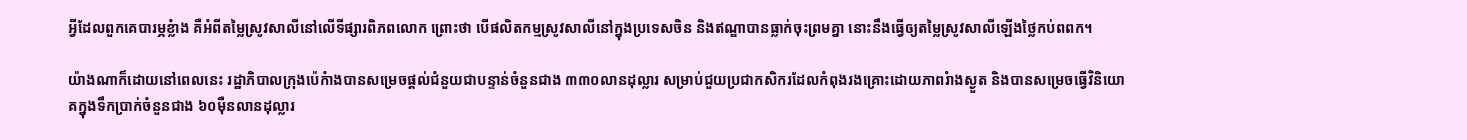អ្វីដែលពួកគេបារម្ភខ្លំាង គឺអំពីតម្លៃស្រូវសាលីនៅលើទីផ្សារពិភពលោក ព្រោះថា បើផលិតកម្មស្រូវសាលីនៅក្នុងប្រទេសចិន និងឥណ្ឌាបានធ្លាក់ចុះព្រមគ្នា នោះនឹងធ្វើឲ្យតម្លៃស្រូវសាលីឡើងថ្លៃកប់ពពក។

យ៉ាងណាក៏ដោយនៅពេលនេះ រដ្ឋាភិបាលក្រុងប៉េកំាងបានសម្រេចផ្តល់ជំនួយជាបន្ទាន់ចំនួនជាង ៣៣០លានដុល្លារ សម្រាប់ជួយប្រជាកសិករដែលកំពុងរងគ្រោះដោយភាពរំាងស្ងួត និងបានសម្រេចធ្វើវិនិយោគក្នុងទឹកប្រាក់ចំនួនជាង ៦០ម៉ឺនលានដុល្លារ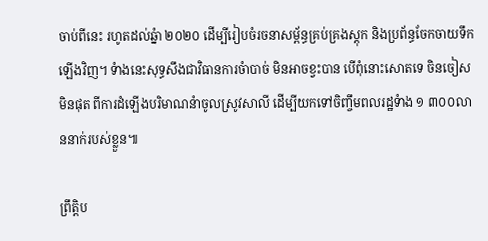ចាប់ពីនេះ រហូតដល់ឆ្នំា ២០២០ ដើម្បីរៀបចំរចនាសម្ព័ន្ធគ្រប់គ្រងស្តុក និងប្រព័ន្ធចែកចាយទឹកឡើងវិញ។ ទំាងនេះសុទ្ធសឹងជាវិធានការចំាបាច់ មិនអាចខ្វះបាន បើពុំនោះសោតទេ ចិនចៀសមិនផុត ពីការដំឡើងបរិមាណនំាចូលស្រូវសាលី ដើម្បីយកទៅចិញ្ចឹមពលរដ្ឋទំាង ១ ៣០០លាននាក់របស់ខ្លួន៕

ព្រឹត្តិប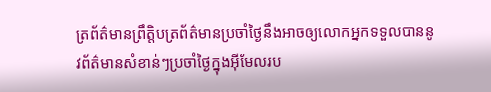ត្រព័ត៌មានព្រឹត្តិបត្រព័ត៌មានប្រចាំថ្ងៃនឹងអាចឲ្យលោកអ្នកទទួលបាននូវព័ត៌មានសំខាន់ៗប្រចាំថ្ងៃក្នុងអ៊ីមែលរប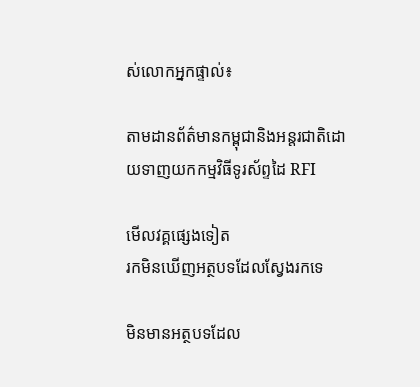ស់លោកអ្នកផ្ទាល់៖

តាមដានព័ត៌មានកម្ពុជានិងអន្តរជាតិដោយទាញយកកម្មវិធីទូរស័ព្ទដៃ RFI

មើលវគ្គផ្សេងទៀត
រកមិនឃើញអត្ថបទដែលស្វែងរកទេ

មិនមានអត្ថបទដែល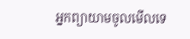អ្នកព្យាយាមចូលមើលទេ